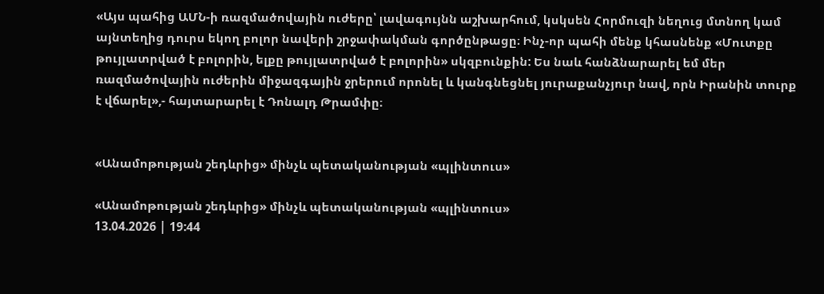«Այս պահից ԱՄՆ-ի ռազմածովային ուժերը՝ լավագույնն աշխարհում, կսկսեն Հորմուզի նեղուց մտնող կամ այնտեղից դուրս եկող բոլոր նավերի շրջափակման գործընթացը։ Ինչ-որ պահի մենք կհասնենք «Մուտքը թույլատրված է բոլորին, ելքը թույլատրված է բոլորին» սկզբունքին: Ես նաև հանձնարարել եմ մեր ռազմածովային ուժերին միջազգային ջրերում որոնել և կանգնեցնել յուրաքանչյուր նավ, որն Իրանին տուրք է վճարել»,- հայտարարել է Դոնալդ Թրամփը։


«Անամոթության շեդևրից» մինչև պետականության «պլինտուս»

«Անամոթության շեդևրից» մինչև պետականության «պլինտուս»
13.04.2026 | 19:44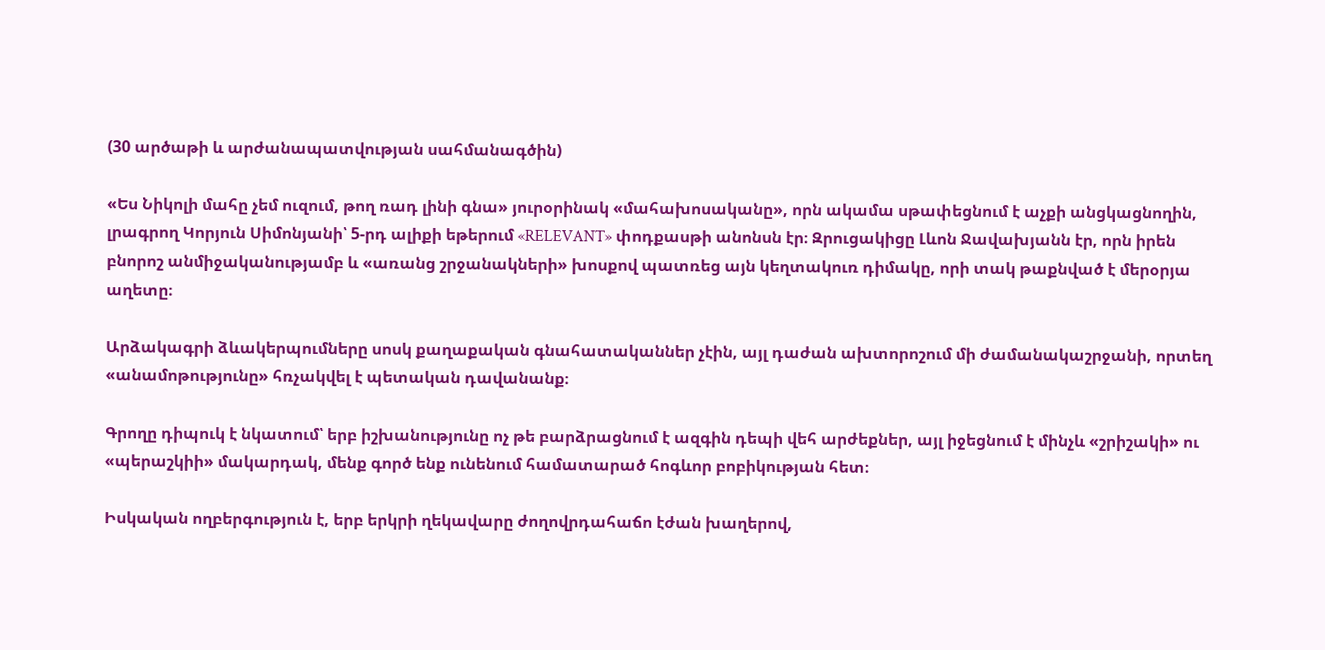(30 արծաթի և արժանապատվության սահմանագծին)

«Ես Նիկոլի մահը չեմ ուզում, թող ռադ լինի գնա» յուրօրինակ «մահախոսականը», որն ակամա սթափեցնում է աչքի անցկացնողին, լրագրող Կորյուն Սիմոնյանի՝ 5-րդ ալիքի եթերում «RELEVANT» փոդքասթի անոնսն էր։ Զրուցակիցը Լևոն Ջավախյանն էր, որն իրեն բնորոշ անմիջականությամբ և «առանց շրջանակների» խոսքով պատռեց այն կեղտակուռ դիմակը, որի տակ թաքնված է մերօրյա աղետը։

Արձակագրի ձևակերպումները սոսկ քաղաքական գնահատականներ չէին, այլ դաժան ախտորոշում մի ժամանակաշրջանի, որտեղ «անամոթությունը» հռչակվել է պետական դավանանք։

Գրողը դիպուկ է նկատում՝ երբ իշխանությունը ոչ թե բարձրացնում է ազգին դեպի վեհ արժեքներ, այլ իջեցնում է մինչև «շրիշակի» ու «պերաշկիի» մակարդակ, մենք գործ ենք ունենում համատարած հոգևոր բոբիկության հետ։

Իսկական ողբերգություն է, երբ երկրի ղեկավարը ժողովրդահաճո էժան խաղերով,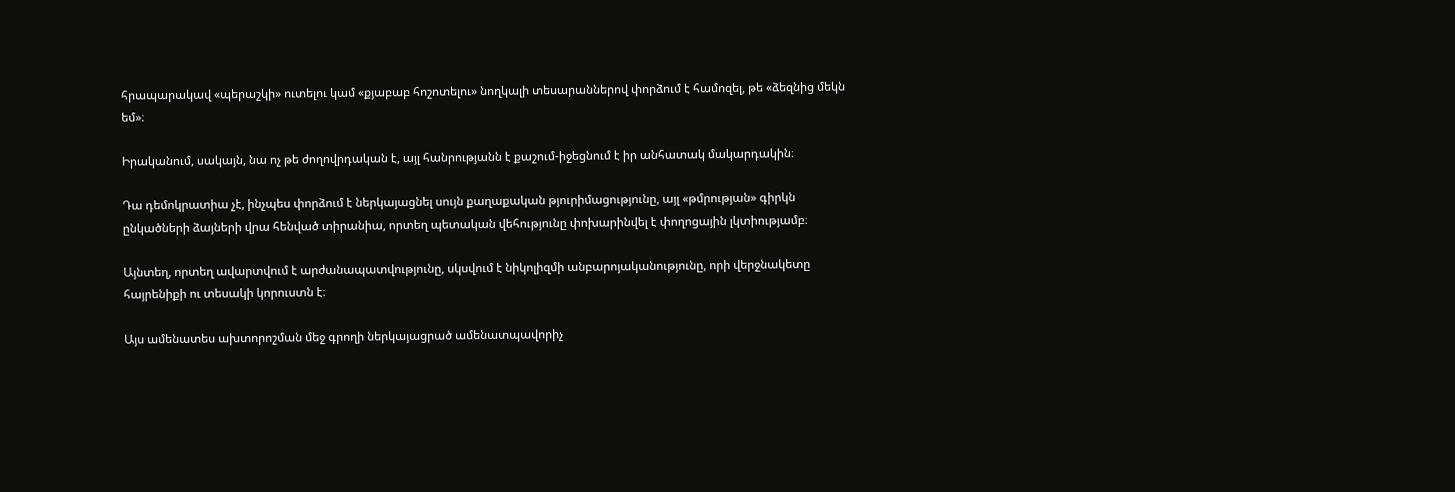հրապարակավ «պերաշկի» ուտելու կամ «քյաբաբ հոշոտելու» նողկալի տեսարաններով փորձում է համոզել, թե «ձեզնից մեկն եմ»։

Իրականում, սակայն, նա ոչ թե ժողովրդական է, այլ հանրությանն է քաշում-իջեցնում է իր անհատակ մակարդակին։

Դա դեմոկրատիա չէ, ինչպես փորձում է ներկայացնել սույն քաղաքական թյուրիմացությունը, այլ «թմրության» գիրկն ընկածների ձայների վրա հենված տիրանիա, որտեղ պետական վեհությունը փոխարինվել է փողոցային լկտիությամբ։

Այնտեղ, որտեղ ավարտվում է արժանապատվությունը, սկսվում է նիկոլիզմի անբարոյականությունը, որի վերջնակետը հայրենիքի ու տեսակի կորուստն է։

Այս ամենատես ախտորոշման մեջ գրողի ներկայացրած ամենատպավորիչ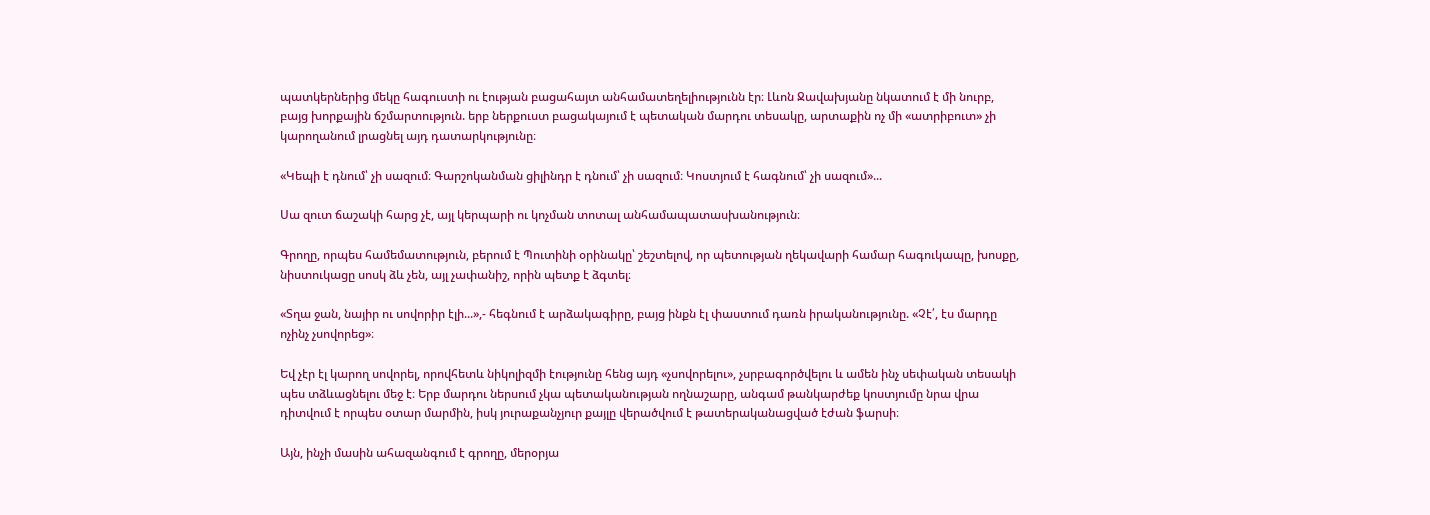պատկերներից մեկը հագուստի ու էության բացահայտ անհամատեղելիությունն էր։ Լևոն Ջավախյանը նկատում է մի նուրբ, բայց խորքային ճշմարտություն. երբ ներքուստ բացակայում է պետական մարդու տեսակը, արտաքին ոչ մի «ատրիբուտ» չի կարողանում լրացնել այդ դատարկությունը։

«Կեպի է դնում՝ չի սազում։ Գարշոկանման ցիլինդր է դնում՝ չի սազում։ Կոստյում է հագնում՝ չի սազում»...

Սա զուտ ճաշակի հարց չէ, այլ կերպարի ու կոչման տոտալ անհամապատասխանություն։

Գրողը, որպես համեմատություն, բերում է Պուտինի օրինակը՝ շեշտելով, որ պետության ղեկավարի համար հագուկապը, խոսքը, նիստուկացը սոսկ ձև չեն, այլ չափանիշ, որին պետք է ձգտել։

«Տղա ջան, նայիր ու սովորիր էլի...»,- հեգնում է արձակագիրը, բայց ինքն էլ փաստում դառն իրականությունը. «Չէ՛, էս մարդը ոչինչ չսովորեց»։

Եվ չէր էլ կարող սովորել, որովհետև նիկոլիզմի էությունը հենց այդ «չսովորելու», չսրբագործվելու և ամեն ինչ սեփական տեսակի պես տձևացնելու մեջ է։ Երբ մարդու ներսում չկա պետականության ողնաշարը, անգամ թանկարժեք կոստյումը նրա վրա դիտվում է որպես օտար մարմին, իսկ յուրաքանչյուր քայլը վերածվում է թատերականացված էժան ֆարսի։

Այն, ինչի մասին ահազանգում է գրողը, մերօրյա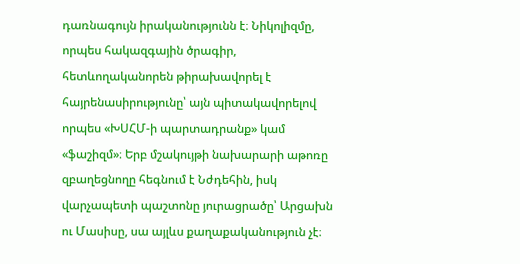դառնագույն իրականությունն է։ Նիկոլիզմը, որպես հակազգային ծրագիր, հետևողականորեն թիրախավորել է հայրենասիրությունը՝ այն պիտակավորելով որպես «ԽՍՀՄ-ի պարտադրանք» կամ «ֆաշիզմ»։ Երբ մշակույթի նախարարի աթոռը զբաղեցնողը հեգնում է Նժդեհին, իսկ վարչապետի պաշտոնը յուրացրածը՝ Արցախն ու Մասիսը, սա այլևս քաղաքականություն չէ։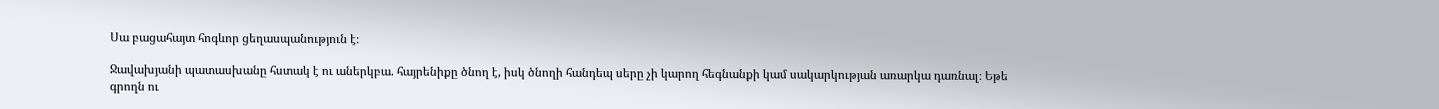Սա բացահայտ հոգևոր ցեղասպանություն է։

Ջավախյանի պատասխանը հստակ է ու աներկբա. հայրենիքը ծնող է, իսկ ծնողի հանդեպ սերը չի կարող հեգնանքի կամ սակարկության առարկա դառնալ։ Եթե գրողն ու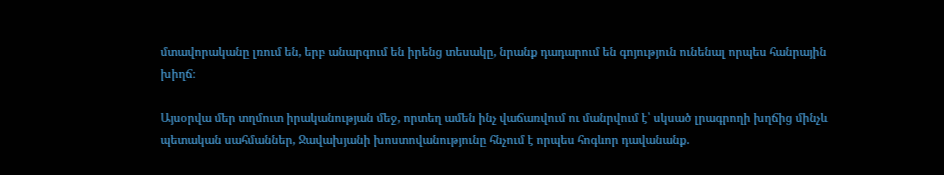մտավորականը լռում են, երբ անարգում են իրենց տեսակը, նրանք դադարում են գոյություն ունենալ որպես հանրային խիղճ։

Այսօրվա մեր տղմուտ իրականության մեջ, որտեղ ամեն ինչ վաճառվում ու մանրվում է՝ սկսած լրագրողի խղճից մինչև պետական սահմաններ, Ջավախյանի խոստովանությունը հնչում է որպես հոգևոր դավանանք.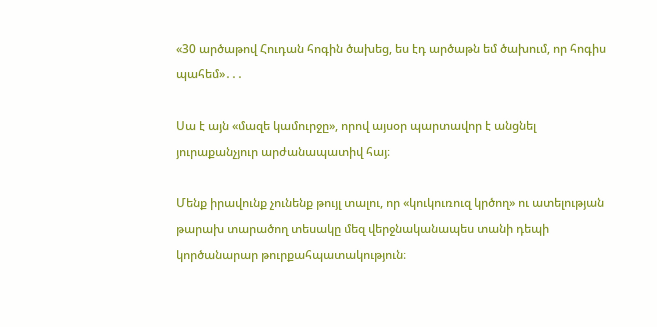«30 արծաթով Հուդան հոգին ծախեց, ես էդ արծաթն եմ ծախում, որ հոգիս պահեմ»․․․

Սա է այն «մազե կամուրջը», որով այսօր պարտավոր է անցնել յուրաքանչյուր արժանապատիվ հայ։

Մենք իրավունք չունենք թույլ տալու, որ «կուկուռուզ կրծող» ու ատելության թարախ տարածող տեսակը մեզ վերջնականապես տանի դեպի կործանարար թուրքահպատակություն։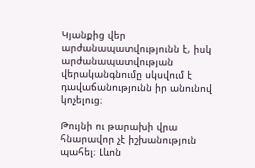Կյանքից վեր արժանապատվությունն է, իսկ արժանապատվության վերականգնումը սկսվում է դավաճանությունն իր անունով կոչելուց։

Թույնի ու թարախի վրա հնարավոր չէ իշխանություն պահել։ Լևոն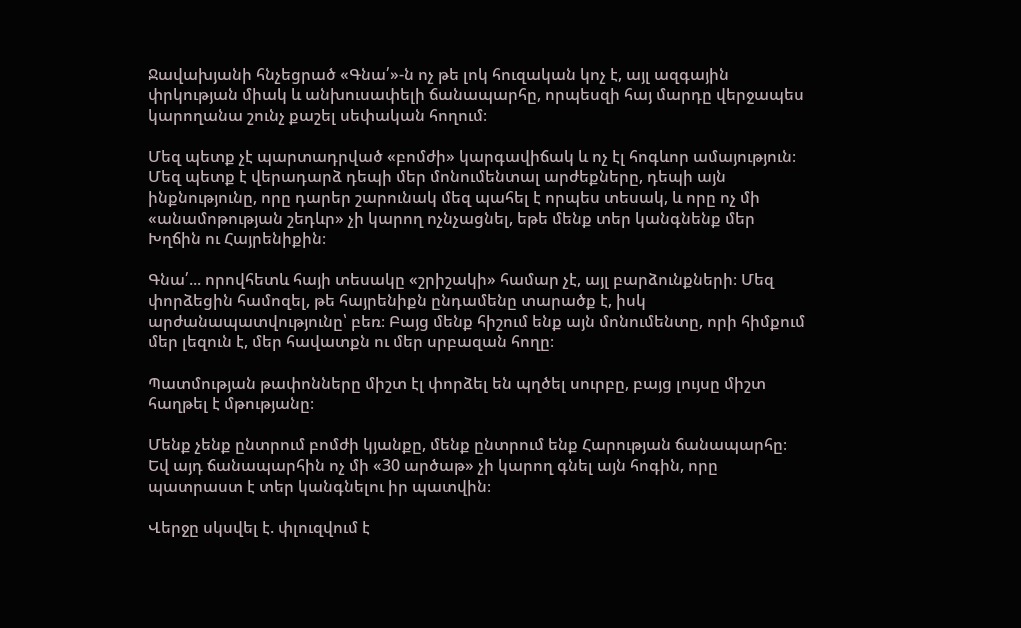Ջավախյանի հնչեցրած «Գնա՛»-ն ոչ թե լոկ հուզական կոչ է, այլ ազգային փրկության միակ և անխուսափելի ճանապարհը, որպեսզի հայ մարդը վերջապես կարողանա շունչ քաշել սեփական հողում։

Մեզ պետք չէ պարտադրված «բոմժի» կարգավիճակ և ոչ էլ հոգևոր ամայություն։ Մեզ պետք է վերադարձ դեպի մեր մոնումենտալ արժեքները, դեպի այն ինքնությունը, որը դարեր շարունակ մեզ պահել է որպես տեսակ, և որը ոչ մի «անամոթության շեդևր» չի կարող ոչնչացնել, եթե մենք տեր կանգնենք մեր Խղճին ու Հայրենիքին։

Գնա՛... որովհետև հայի տեսակը «շրիշակի» համար չէ, այլ բարձունքների։ Մեզ փորձեցին համոզել, թե հայրենիքն ընդամենը տարածք է, իսկ արժանապատվությունը՝ բեռ։ Բայց մենք հիշում ենք այն մոնումենտը, որի հիմքում մեր լեզուն է, մեր հավատքն ու մեր սրբազան հողը։

Պատմության թափոնները միշտ էլ փորձել են պղծել սուրբը, բայց լույսը միշտ հաղթել է մթությանը։

Մենք չենք ընտրում բոմժի կյանքը, մենք ընտրում ենք Հարության ճանապարհը։ Եվ այդ ճանապարհին ոչ մի «30 արծաթ» չի կարող գնել այն հոգին, որը պատրաստ է տեր կանգնելու իր պատվին։

Վերջը սկսվել է. փլուզվում է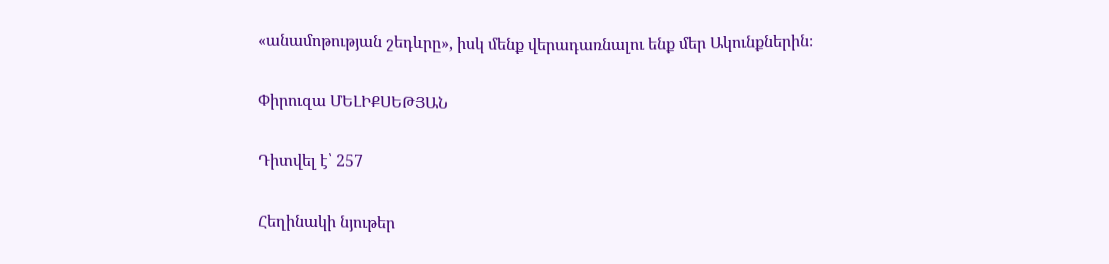«անամոթության շեդևրը», իսկ մենք վերադառնալու ենք մեր Ակունքներին։

Փիրուզա ՄԵԼԻՔՍԵԹՅԱՆ

Դիտվել է՝ 257

Հեղինակի նյութեր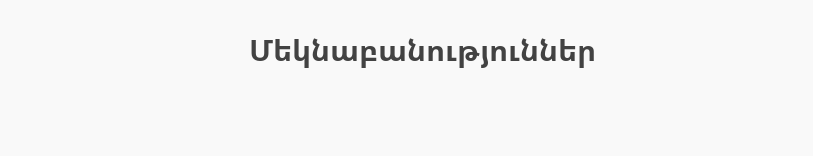Մեկնաբանություններ